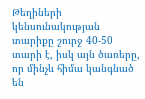Թեղիների կենսունակության տարիքը շուրջ 40-50 տարի է, իսկ այն ծառերը, որ մինչև հիմա կանգնած են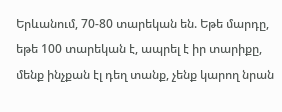Երևանում, 70-80 տարեկան են. Եթե մարդը, եթե 100 տարեկան է, ապրել է իր տարիքը, մենք ինչքան էլ դեղ տանք, չենք կարող նրան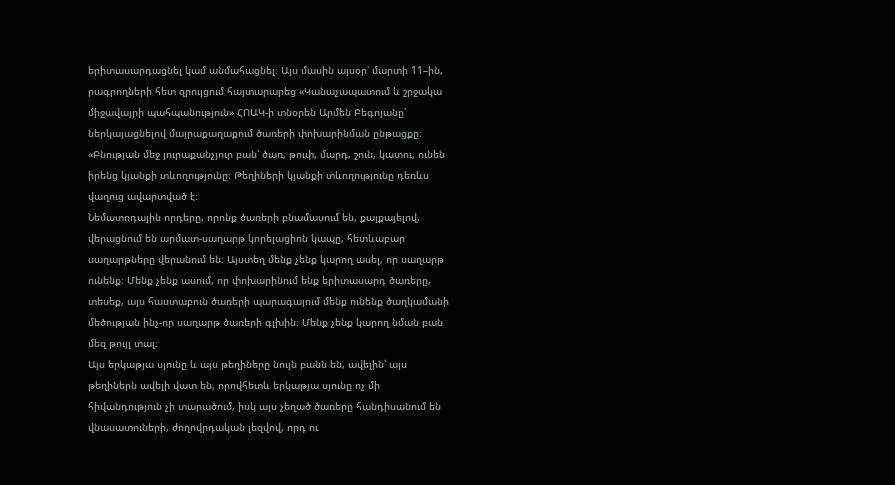երիտասարդացնել կամ անմահացնել։ Այս մասին այսօր՝ մարտի 11–ին, րագրողների հետ զրույցում հայտարարեց «Կանաչապատում և շրջակա միջավայրի պահպանություն» ՀՈԱԿ-ի տնօրեն Արմեն Բեգոյանը՝ ներկայացնելով մայրաքաղաքում ծառերի փոխարինման ընթացքը։
«Բնության մեջ յուրաքանչյուր բան՝ ծառ, թուփ, մարդ, շուն, կատու, ունեն իրենց կյանքի տևողությունը։ Թեղիների կյանքի տևողությունը դեռևս վաղուց ավարտված է։
Նեմատոդային որդերը, որոնք ծառերի բնամասում են, քայքայելով, վերացնում են արմատ-սաղարթ կորելացիոն կապը, հետևաբար սաղարթները վերանում են։ Այստեղ մենք չենք կարող ասել, որ սաղարթ ունենք։ Մենք չենք ասում, որ փոխարինում ենք երիտասարդ ծառերը, տեսեք, այս հաստաբուն ծառերի պարագայում մենք ունենք ծաղկամանի մեծության ինչ-որ սաղարթ ծառերի գլխին։ Մենք չենք կարող նման բան մեզ թույլ տալ։
Այս երկաթյա սյունը և այս թեղիները նույն բանն են, ավելին՝ այս թեղիներն ավելի վատ են, որովհետև երկաթյա սյունը ոչ մի հիվանդություն չի տարածում, իսկ այս չեղած ծառերը հանդիսանում են վնասատուների, ժողովրդական լեզվով, որդ ու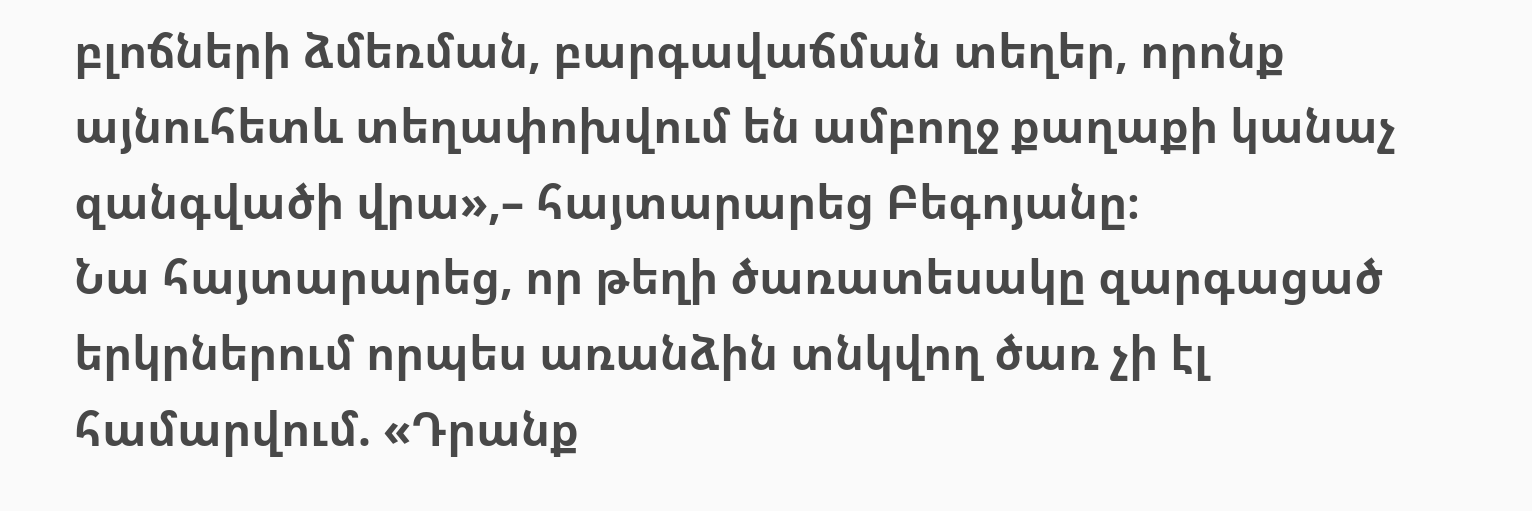բլոճների ձմեռման, բարգավաճման տեղեր, որոնք այնուհետև տեղափոխվում են ամբողջ քաղաքի կանաչ զանգվածի վրա»,– հայտարարեց Բեգոյանը։
Նա հայտարարեց, որ թեղի ծառատեսակը զարգացած երկրներում որպես առանձին տնկվող ծառ չի էլ համարվում. «Դրանք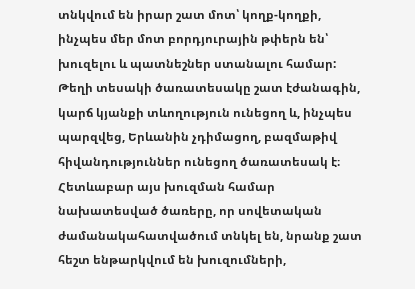տնկվում են իրար շատ մոտ՝ կողք-կողքի, ինչպես մեր մոտ բորդյուրային թփերն են՝ խուզելու և պատնեշներ ստանալու համար: Թեղի տեսակի ծառատեսակը շատ էժանագին, կարճ կյանքի տևողություն ունեցող և, ինչպես պարզվեց, Երևանին չդիմացող, բազմաթիվ հիվանդություններ ունեցող ծառատեսակ է։ Հետևաբար այս խուզման համար նախատեսված ծառերը, որ սովետական ժամանակահատվածում տնկել են, նրանք շատ հեշտ ենթարկվում են խուզումների,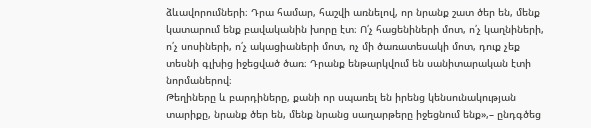ձևավորումների։ Դրա համար, հաշվի առնելով, որ նրանք շատ ծեր են, մենք կատարում ենք բավականին խորը էտ։ Ո՛չ հացենիների մոտ, ո՛չ կաղնիների, ո՛չ սոսիների, ո՛չ ակացիաների մոտ, ոչ մի ծառատեսակի մոտ, դուք չեք տեսնի գլխից իջեցված ծառ։ Դրանք ենթարկվում են սանիտարական էտի նորմաներով։
Թեղիները և բարդիները, քանի որ սպառել են իրենց կենսունակության տարիքը, նրանք ծեր են, մենք նրանց սաղարթերը իջեցնում ենք»,– ընդգծեց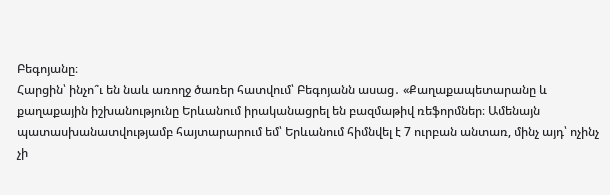Բեգոյանը։
Հարցին՝ ինչո՞ւ են նաև առողջ ծառեր հատվում՝ Բեգոյանն ասաց․ «Քաղաքապետարանը և քաղաքային իշխանությունը Երևանում իրականացրել են բազմաթիվ ռեֆորմներ։ Ամենայն պատասխանատվությամբ հայտարարում եմ՝ Երևանում հիմնվել է 7 ուրբան անտառ, մինչ այդ՝ ոչինչ չի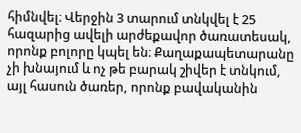հիմնվել։ Վերջին 3 տարում տնկվել է 25 հազարից ավելի արժեքավոր ծառատեսակ, որոնք բոլորը կպել են։ Քաղաքապետարանը չի խնայում և ոչ թե բարակ շիվեր է տնկում, այլ հասուն ծառեր, որոնք բավականին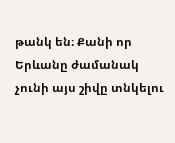թանկ են։ Քանի որ Երևանը ժամանակ չունի այս շիվը տնկելու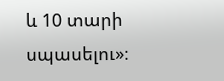և 10 տարի սպասելու»։